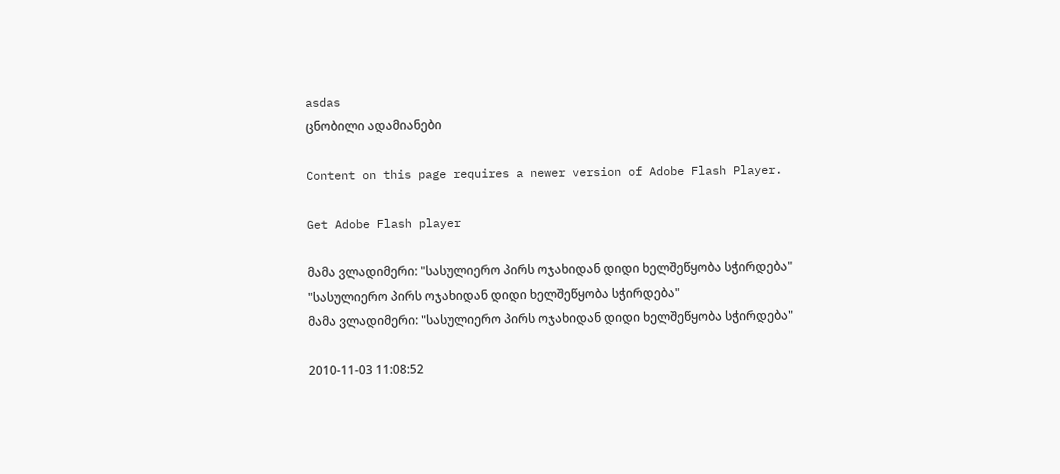asdas
ცნობილი ადამიანები

Content on this page requires a newer version of Adobe Flash Player.

Get Adobe Flash player

მამა ვლადიმერი: "სასულიერო პირს ოჯახიდან დიდი ხელშეწყობა სჭირდება"
"სასულიერო პირს ოჯახიდან დიდი ხელშეწყობა სჭირდება"
მამა ვლადიმერი: "სასულიერო პირს ოჯახიდან დიდი ხელშეწყობა სჭირდება"

2010-11-03 11:08:52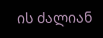ის ძალიან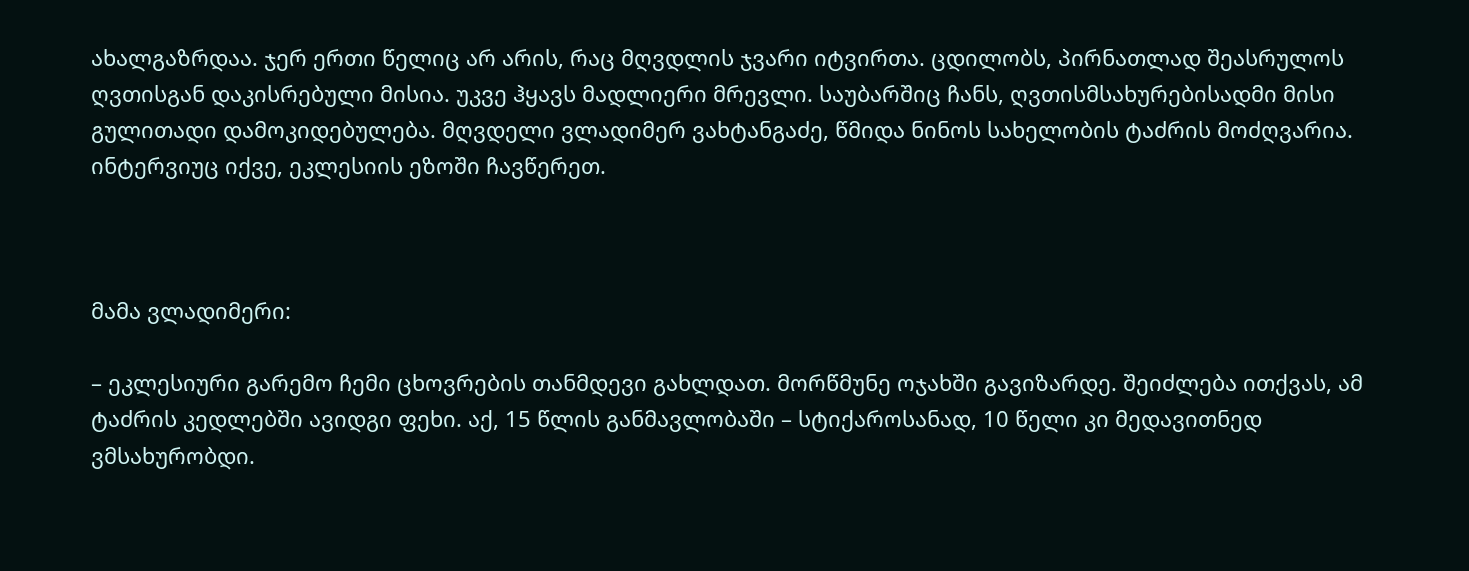ახალგაზრდაა. ჯერ ერთი წელიც არ არის, რაც მღვდლის ჯვარი იტვირთა. ცდილობს, პირნათლად შეასრულოს ღვთისგან დაკისრებული მისია. უკვე ჰყავს მადლიერი მრევლი. საუბარშიც ჩანს, ღვთისმსახურებისადმი მისი გულითადი დამოკიდებულება. მღვდელი ვლადიმერ ვახტანგაძე, წმიდა ნინოს სახელობის ტაძრის მოძღვარია. ინტერვიუც იქვე, ეკლესიის ეზოში ჩავწერეთ.



მამა ვლადიმერი:

– ეკლესიური გარემო ჩემი ცხოვრების თანმდევი გახლდათ. მორწმუნე ოჯახში გავიზარდე. შეიძლება ითქვას, ამ ტაძრის კედლებში ავიდგი ფეხი. აქ, 15 წლის განმავლობაში – სტიქაროსანად, 10 წელი კი მედავითნედ ვმსახურობდი.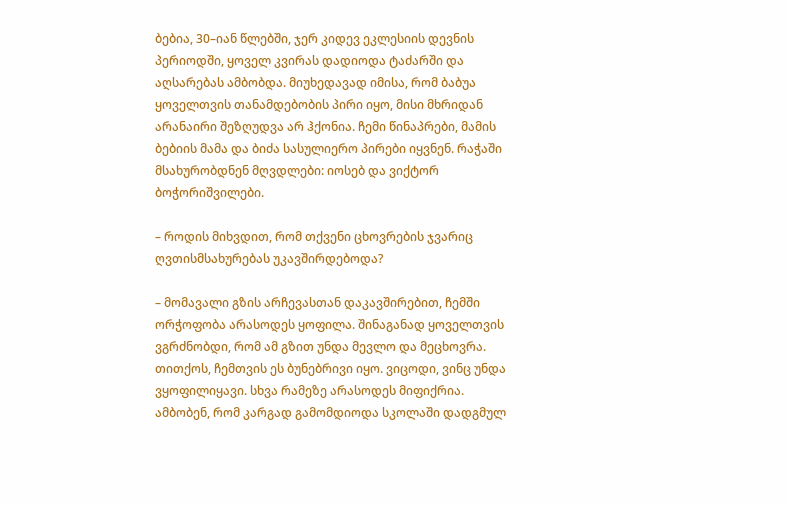ბებია, 30–იან წლებში, ჯერ კიდევ ეკლესიის დევნის პერიოდში, ყოველ კვირას დადიოდა ტაძარში და აღსარებას ამბობდა. მიუხედავად იმისა, რომ ბაბუა ყოველთვის თანამდებობის პირი იყო, მისი მხრიდან არანაირი შეზღუდვა არ ჰქონია. ჩემი წინაპრები, მამის ბებიის მამა და ბიძა სასულიერო პირები იყვნენ. რაჭაში მსახურობდნენ მღვდლები: იოსებ და ვიქტორ ბოჭორიშვილები.

– როდის მიხვდით, რომ თქვენი ცხოვრების ჯვარიც ღვთისმსახურებას უკავშირდებოდა?

– მომავალი გზის არჩევასთან დაკავშირებით, ჩემში ორჭოფობა არასოდეს ყოფილა. შინაგანად ყოველთვის ვგრძნობდი, რომ ამ გზით უნდა მევლო და მეცხოვრა. თითქოს, ჩემთვის ეს ბუნებრივი იყო. ვიცოდი, ვინც უნდა ვყოფილიყავი. სხვა რამეზე არასოდეს მიფიქრია. ამბობენ, რომ კარგად გამომდიოდა სკოლაში დადგმულ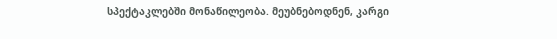სპექტაკლებში მონაწილეობა. მეუბნებოდნენ, კარგი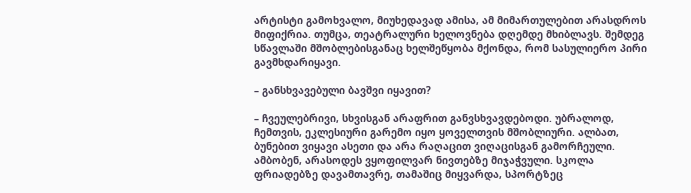არტისტი გამოხვალო, მიუხედავად ამისა, ამ მიმართულებით არასდროს მიფიქრია. თუმცა, თეატრალური ხელოვნება დღემდე მხიბლავს. შემდეგ სწავლაში მშობლებისგანაც ხელშეწყობა მქონდა, რომ სასულიერო პირი გავმხდარიყავი.

– განსხვავებული ბავშვი იყავით?

– ჩვეულებრივი, სხვისგან არაფრით განვსხვავდებოდი. უბრალოდ, ჩემთვის, ეკლესიური გარემო იყო ყოველთვის მშობლიური. ალბათ, ბუნებით ვიყავი ასეთი და არა რაღაცით ვიღაცისგან გამორჩეული. ამბობენ, არასოდეს ვყოფილვარ ნივთებზე მიჯაჭვული. სკოლა ფრიადებზე დავამთავრე, თამაშიც მიყვარდა, სპორტზეც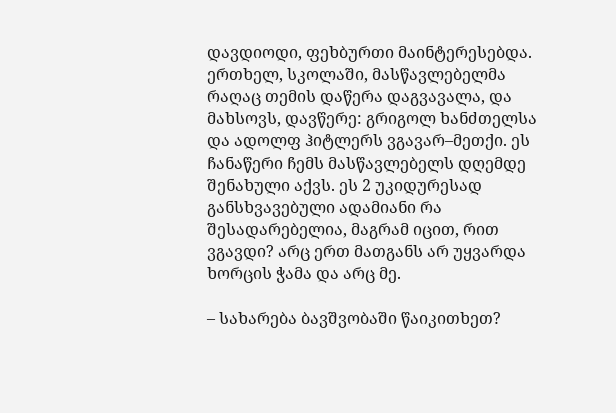დავდიოდი, ფეხბურთი მაინტერესებდა. ერთხელ, სკოლაში, მასწავლებელმა რაღაც თემის დაწერა დაგვავალა, და მახსოვს, დავწერე: გრიგოლ ხანძთელსა და ადოლფ ჰიტლერს ვგავარ–მეთქი. ეს ჩანაწერი ჩემს მასწავლებელს დღემდე შენახული აქვს. ეს 2 უკიდურესად განსხვავებული ადამიანი რა შესადარებელია, მაგრამ იცით, რით ვგავდი? არც ერთ მათგანს არ უყვარდა ხორცის ჭამა და არც მე.

– სახარება ბავშვობაში წაიკითხეთ?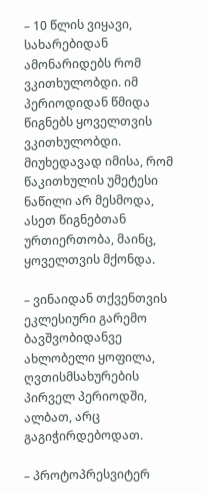– 10 წლის ვიყავი, სახარებიდან ამონარიდებს რომ ვკითხულობდი. იმ პერიოდიდან წმიდა წიგნებს ყოველთვის ვკითხულობდი. მიუხედავად იმისა, რომ წაკითხულის უმეტესი ნაწილი არ მესმოდა, ასეთ წიგნებთან ურთიერთობა, მაინც, ყოველთვის მქონდა.

– ვინაიდან თქვენთვის ეკლესიური გარემო ბავშვობიდანვე ახლობელი ყოფილა, ღვთისმსახურების პირველ პერიოდში, ალბათ, არც გაგიჭირდებოდათ.

– პროტოპრესვიტერ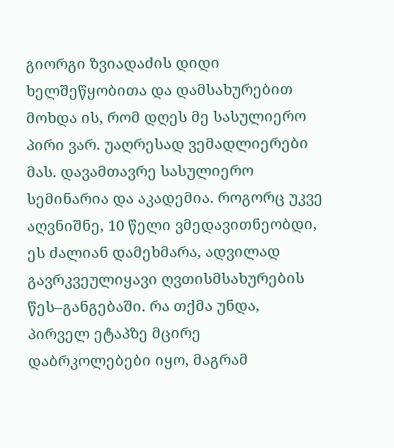გიორგი ზვიადაძის დიდი ხელშეწყობითა და დამსახურებით მოხდა ის, რომ დღეს მე სასულიერო პირი ვარ. უაღრესად ვემადლიერები მას. დავამთავრე სასულიერო სემინარია და აკადემია. როგორც უკვე აღვნიშნე, 10 წელი ვმედავითნეობდი, ეს ძალიან დამეხმარა, ადვილად გავრკვეულიყავი ღვთისმსახურების წეს–განგებაში. რა თქმა უნდა, პირველ ეტაპზე მცირე დაბრკოლებები იყო, მაგრამ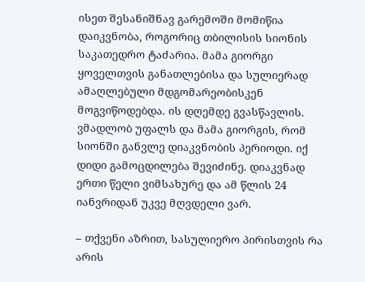ისეთ შესანიშნავ გარემოში მომიწია დაიკვნობა, როგორიც თბილისის სიონის საკათედრო ტაძარია. მამა გიორგი ყოველთვის განათლებისა და სულიერად ამაღლებული მდგომარეობისკენ მოგვიწოდებდა. ის დღემდე გვასწავლის. ვმადლობ უფალს და მამა გიორგის, რომ სიონში განვლე დიაკვნობის პერიოდი. იქ დიდი გამოცდილება შევიძინე. დიაკვნად ერთი წელი ვიმსახურე და ამ წლის 24 იანვრიდან უკვე მღვდელი ვარ.

– თქვენი აზრით, სასულიერო პირისთვის რა არის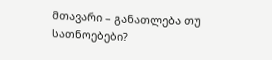მთავარი – განათლება თუ სათნოებები?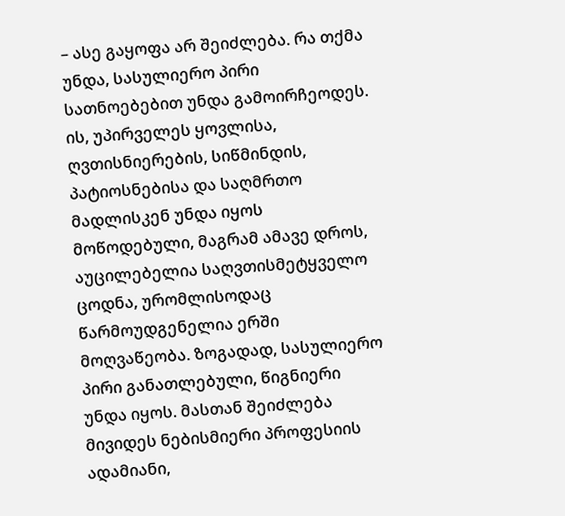– ასე გაყოფა არ შეიძლება. რა თქმა უნდა, სასულიერო პირი სათნოებებით უნდა გამოირჩეოდეს. ის, უპირველეს ყოვლისა, ღვთისნიერების, სიწმინდის, პატიოსნებისა და საღმრთო მადლისკენ უნდა იყოს მოწოდებული, მაგრამ ამავე დროს, აუცილებელია საღვთისმეტყველო ცოდნა, ურომლისოდაც წარმოუდგენელია ერში მოღვაწეობა. ზოგადად, სასულიერო პირი განათლებული, წიგნიერი უნდა იყოს. მასთან შეიძლება მივიდეს ნებისმიერი პროფესიის ადამიანი,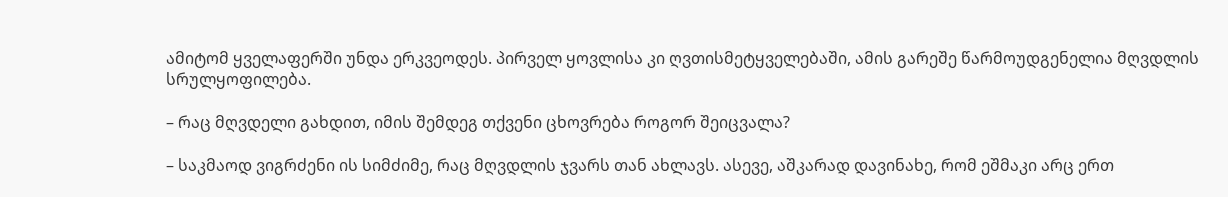ამიტომ ყველაფერში უნდა ერკვეოდეს. პირველ ყოვლისა კი ღვთისმეტყველებაში, ამის გარეშე წარმოუდგენელია მღვდლის სრულყოფილება.

– რაც მღვდელი გახდით, იმის შემდეგ თქვენი ცხოვრება როგორ შეიცვალა?

– საკმაოდ ვიგრძენი ის სიმძიმე, რაც მღვდლის ჯვარს თან ახლავს. ასევე, აშკარად დავინახე, რომ ეშმაკი არც ერთ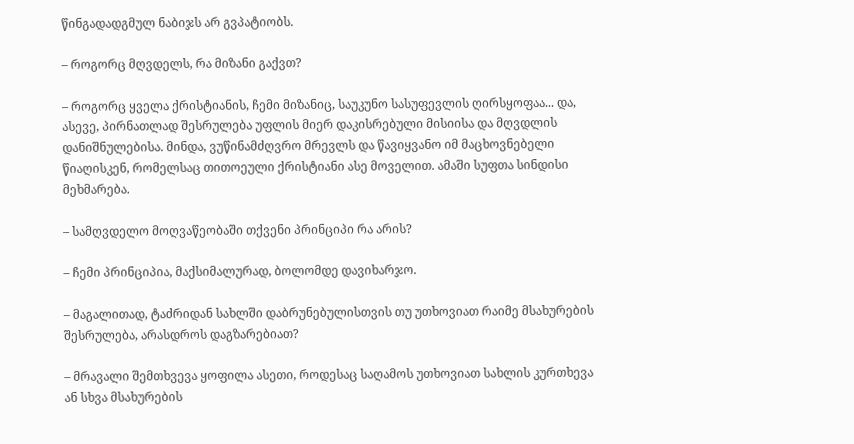წინგადადგმულ ნაბიჯს არ გვპატიობს.

– როგორც მღვდელს, რა მიზანი გაქვთ?

– როგორც ყველა ქრისტიანის, ჩემი მიზანიც, საუკუნო სასუფევლის ღირსყოფაა... და, ასევე, პირნათლად შესრულება უფლის მიერ დაკისრებული მისიისა და მღვდლის დანიშნულებისა. მინდა, ვუწინამძღვრო მრევლს და წავიყვანო იმ მაცხოვნებელი წიაღისკენ, რომელსაც თითოეული ქრისტიანი ასე მოველით. ამაში სუფთა სინდისი მეხმარება.

– სამღვდელო მოღვაწეობაში თქვენი პრინციპი რა არის?

– ჩემი პრინციპია, მაქსიმალურად, ბოლომდე დავიხარჯო.

– მაგალითად, ტაძრიდან სახლში დაბრუნებულისთვის თუ უთხოვიათ რაიმე მსახურების შესრულება, არასდროს დაგზარებიათ?

– მრავალი შემთხვევა ყოფილა ასეთი, როდესაც საღამოს უთხოვიათ სახლის კურთხევა ან სხვა მსახურების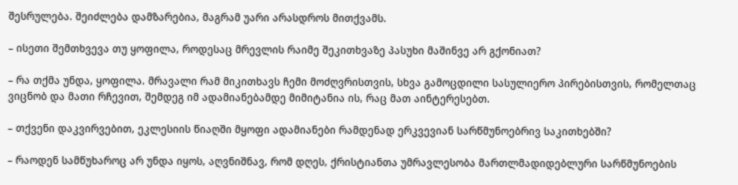შესრულება. შეიძლება დამზარებია, მაგრამ უარი არასდროს მითქვამს.

– ისეთი შემთხვევა თუ ყოფილა, როდესაც მრევლის რაიმე შეკითხვაზე პასუხი მაშინვე არ გქონიათ?

– რა თქმა უნდა, ყოფილა. მრავალი რამ მიკითხავს ჩემი მოძღვრისთვის, სხვა გამოცდილი სასულიერო პირებისთვის, რომელთაც ვიცნობ და მათი რჩევით, შემდეგ იმ ადამიანებამდე მიმიტანია ის, რაც მათ აინტერესებთ.

– თქვენი დაკვირვებით, ეკლესიის წიაღში მყოფი ადამიანები რამდენად ერკვევიან სარწმუნოებრივ საკითხებში?

– რაოდენ სამწუხაროც არ უნდა იყოს, აღვნიშნავ, რომ დღეს, ქრისტიანთა უმრავლესობა მართლმადიდებლური სარწმუნოების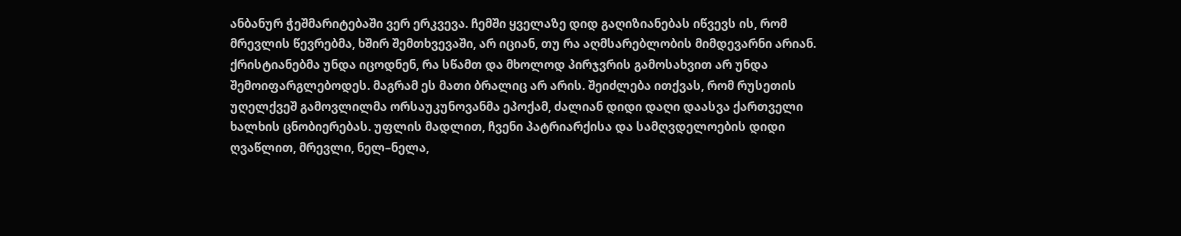ანბანურ ჭეშმარიტებაში ვერ ერკვევა. ჩემში ყველაზე დიდ გაღიზიანებას იწვევს ის, რომ მრევლის წევრებმა, ხშირ შემთხვევაში, არ იციან, თუ რა აღმსარებლობის მიმდევარნი არიან. ქრისტიანებმა უნდა იცოდნენ, რა სწამთ და მხოლოდ პირჯვრის გამოსახვით არ უნდა შემოიფარგლებოდეს. მაგრამ ეს მათი ბრალიც არ არის. შეიძლება ითქვას, რომ რუსეთის უღელქვეშ გამოვლილმა ორსაუკუნოვანმა ეპოქამ, ძალიან დიდი დაღი დაასვა ქართველი ხალხის ცნობიერებას. უფლის მადლით, ჩვენი პატრიარქისა და სამღვდელოების დიდი ღვაწლით, მრევლი, ნელ–ნელა,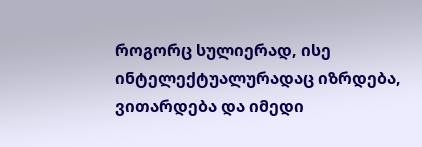როგორც სულიერად, ისე ინტელექტუალურადაც იზრდება, ვითარდება და იმედი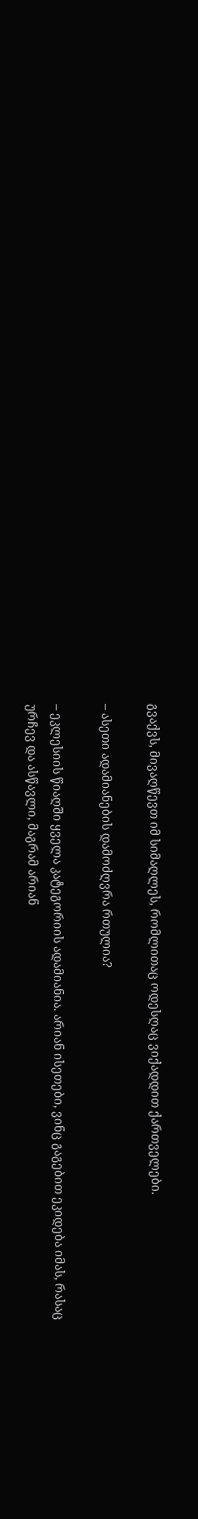გვაქვს, მივაღწევთ იმ სიმაღლეს, რომლითაც ოდესღაც ვიქადდით ქართველები.

– ასეთი ადამიანების დამოძღვრა რთულია?

– ეკლესიის წიაღში ყველა კატეგორიის ადამიანია. არიან ისეთები, ვინც გაგებით ეკიდება იმას, რასაც ურჩევ და ასწავლი, მაგრამ არიან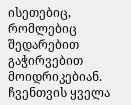ისეთებიც, რომლებიც შედარებით გაჭირვებით მოიდრიკებიან. ჩვენთვის ყველა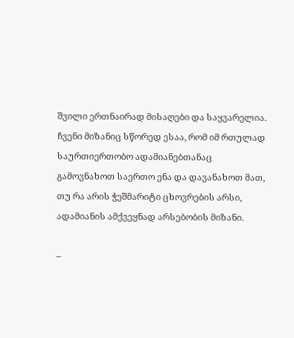შვილი ერთნაირად მისაღები და საყვარელია. ჩვენი მიზანიც სწორედ ესაა, რომ იმ რთულად საურთიერთობო ადამიანებთანაც გამოვნახოთ საერთო ენა და დავანახოთ მათ, თუ რა არის ჭეშმარიტი ცხოვრების არსი, ადამიანის ამქვეყნად არსებობის მიზანი.

–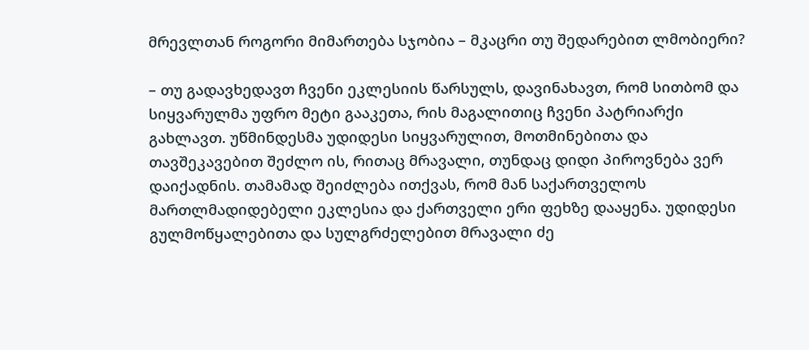მრევლთან როგორი მიმართება სჯობია – მკაცრი თუ შედარებით ლმობიერი?

– თუ გადავხედავთ ჩვენი ეკლესიის წარსულს, დავინახავთ, რომ სითბომ და სიყვარულმა უფრო მეტი გააკეთა, რის მაგალითიც ჩვენი პატრიარქი გახლავთ. უწმინდესმა უდიდესი სიყვარულით, მოთმინებითა და თავშეკავებით შეძლო ის, რითაც მრავალი, თუნდაც დიდი პიროვნება ვერ დაიქადნის. თამამად შეიძლება ითქვას, რომ მან საქართველოს მართლმადიდებელი ეკლესია და ქართველი ერი ფეხზე დააყენა. უდიდესი გულმოწყალებითა და სულგრძელებით მრავალი ძე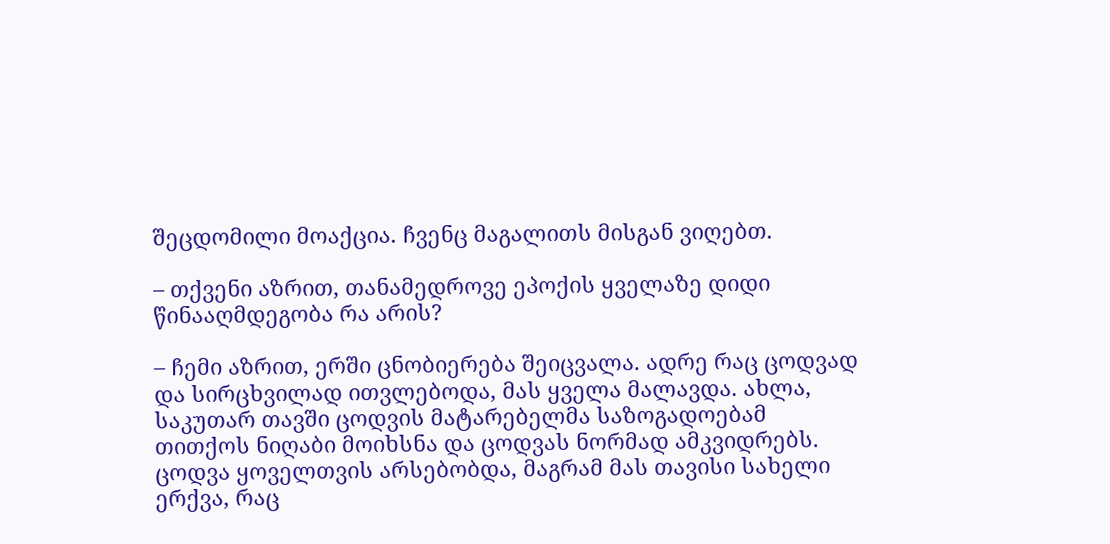შეცდომილი მოაქცია. ჩვენც მაგალითს მისგან ვიღებთ.

– თქვენი აზრით, თანამედროვე ეპოქის ყველაზე დიდი წინააღმდეგობა რა არის?

– ჩემი აზრით, ერში ცნობიერება შეიცვალა. ადრე რაც ცოდვად და სირცხვილად ითვლებოდა, მას ყველა მალავდა. ახლა, საკუთარ თავში ცოდვის მატარებელმა საზოგადოებამ თითქოს ნიღაბი მოიხსნა და ცოდვას ნორმად ამკვიდრებს. ცოდვა ყოველთვის არსებობდა, მაგრამ მას თავისი სახელი ერქვა, რაც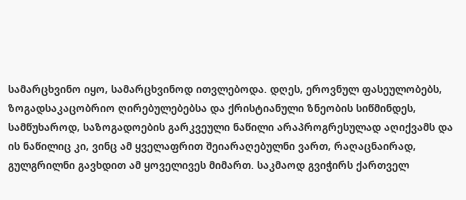სამარცხვინო იყო, სამარცხვინოდ ითვლებოდა. დღეს, ეროვნულ ფასეულობებს, ზოგადსაკაცობრიო ღირებულებებსა და ქრისტიანული ზნეობის სიწმინდეს, სამწუხაროდ, საზოგადოების გარკვეული ნაწილი არაპროგრესულად აღიქვამს და ის ნაწილიც კი, ვინც ამ ყველაფრით შეიარაღებულნი ვართ, რაღაცნაირად, გულგრილნი გავხდით ამ ყოველივეს მიმართ. საკმაოდ გვიჭირს ქართველ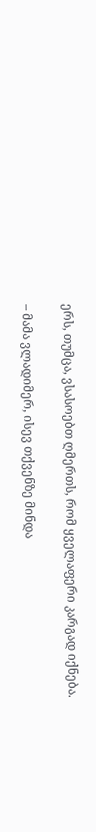ერს, თუმცა, ვსასოებთ ღმერთს, რომ ყველაფერი კარგად იქნება.

– მამა ვლადიმერ, ისევ თქვენზე მინდა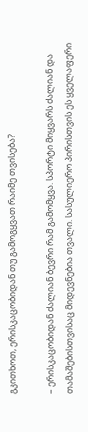გკითხოთ, ერისკაცობიდან თუ გამოგყვათ რაიმე თვისება?

– ერისკაცობიდან ძალიან ბევრი რამ გამომყვა. სპორტი მიყვარს ძალიან და თამაშებისთვისაც მიდევნებია თვალი. სასულიერო პირისთვის ეს ყველაფერი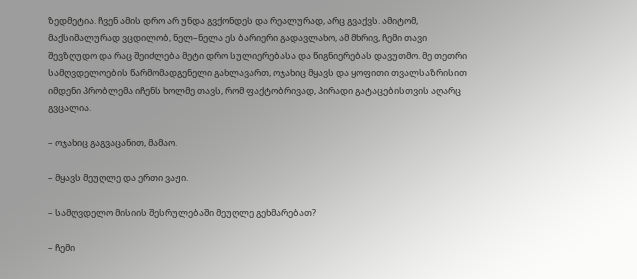ზედმეტია. ჩვენ ამის დრო არ უნდა გვქონდეს და რეალურად, არც გვაქვს. ამიტომ, მაქსიმალურად ვცდილობ, ნელ–ნელა ეს ბარიერი გადავლახო, ამ მხრივ, ჩემი თავი შევზღუდო და რაც შეიძლება მეტი დრო სულიერებასა და წიგნიერებას დავუთმო. მე თეთრი სამღვდელოების წარმომადგენელი გახლავართ, ოჯახიც მყავს და ყოფითი თვალსაზრისით იმდენი პრობლემა იჩენს ხოლმე თავს, რომ ფაქტობრივად, პირადი გატაცებისთვის აღარც გვცალია.

– ოჯახიც გაგვაცანით, მამაო.

– მყავს მეუღლე და ერთი ვაჟი.

– სამღვდელო მისიის შესრულებაში მეუღლე გეხმარებათ?

– ჩემი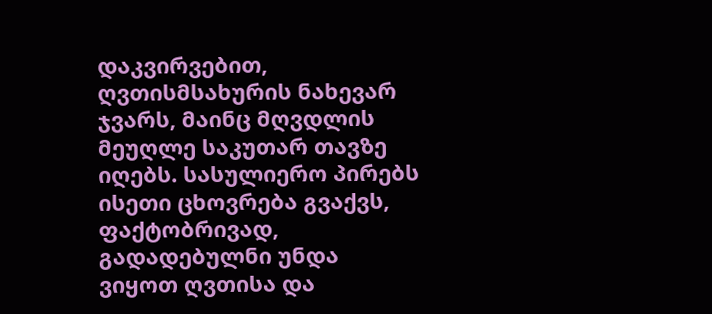დაკვირვებით, ღვთისმსახურის ნახევარ ჯვარს, მაინც მღვდლის მეუღლე საკუთარ თავზე იღებს. სასულიერო პირებს ისეთი ცხოვრება გვაქვს, ფაქტობრივად, გადადებულნი უნდა ვიყოთ ღვთისა და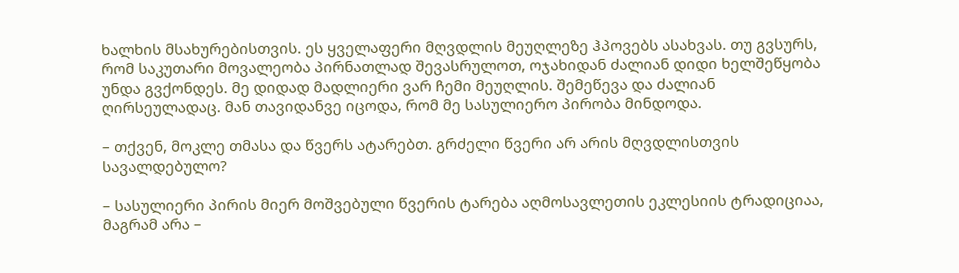ხალხის მსახურებისთვის. ეს ყველაფერი მღვდლის მეუღლეზე ჰპოვებს ასახვას. თუ გვსურს, რომ საკუთარი მოვალეობა პირნათლად შევასრულოთ, ოჯახიდან ძალიან დიდი ხელშეწყობა უნდა გვქონდეს. მე დიდად მადლიერი ვარ ჩემი მეუღლის. შემეწევა და ძალიან ღირსეულადაც. მან თავიდანვე იცოდა, რომ მე სასულიერო პირობა მინდოდა.

– თქვენ, მოკლე თმასა და წვერს ატარებთ. გრძელი წვერი არ არის მღვდლისთვის სავალდებულო?

– სასულიერი პირის მიერ მოშვებული წვერის ტარება აღმოსავლეთის ეკლესიის ტრადიციაა, მაგრამ არა –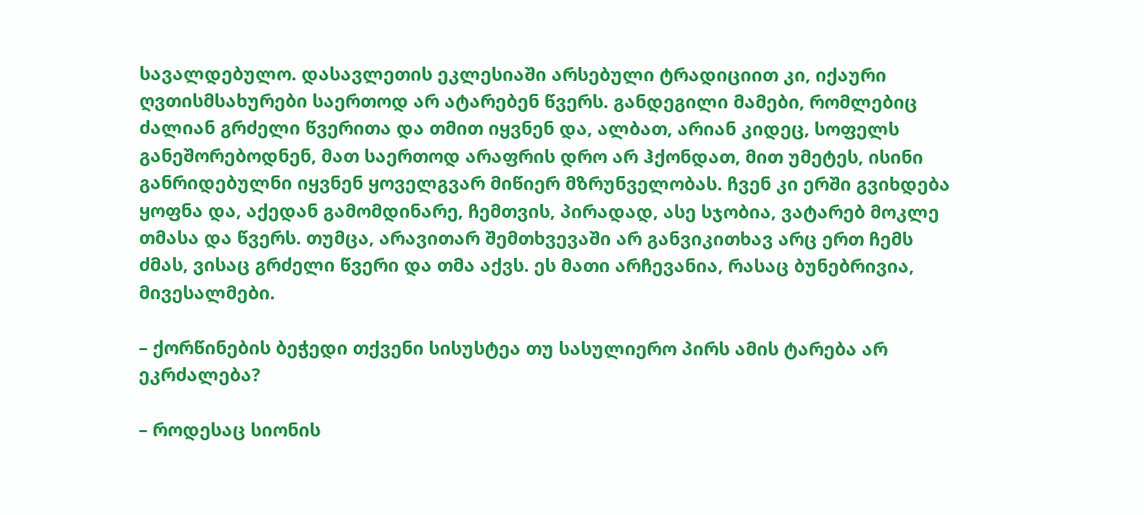სავალდებულო. დასავლეთის ეკლესიაში არსებული ტრადიციით კი, იქაური ღვთისმსახურები საერთოდ არ ატარებენ წვერს. განდეგილი მამები, რომლებიც ძალიან გრძელი წვერითა და თმით იყვნენ და, ალბათ, არიან კიდეც, სოფელს განეშორებოდნენ, მათ საერთოდ არაფრის დრო არ ჰქონდათ, მით უმეტეს, ისინი განრიდებულნი იყვნენ ყოველგვარ მიწიერ მზრუნველობას. ჩვენ კი ერში გვიხდება ყოფნა და, აქედან გამომდინარე, ჩემთვის, პირადად, ასე სჯობია, ვატარებ მოკლე თმასა და წვერს. თუმცა, არავითარ შემთხვევაში არ განვიკითხავ არც ერთ ჩემს ძმას, ვისაც გრძელი წვერი და თმა აქვს. ეს მათი არჩევანია, რასაც ბუნებრივია, მივესალმები.

– ქორწინების ბეჭედი თქვენი სისუსტეა თუ სასულიერო პირს ამის ტარება არ ეკრძალება?

– როდესაც სიონის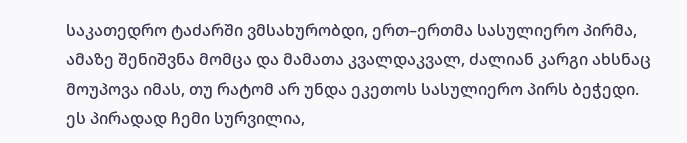საკათედრო ტაძარში ვმსახურობდი, ერთ–ერთმა სასულიერო პირმა, ამაზე შენიშვნა მომცა და მამათა კვალდაკვალ, ძალიან კარგი ახსნაც მოუპოვა იმას, თუ რატომ არ უნდა ეკეთოს სასულიერო პირს ბეჭედი. ეს პირადად ჩემი სურვილია,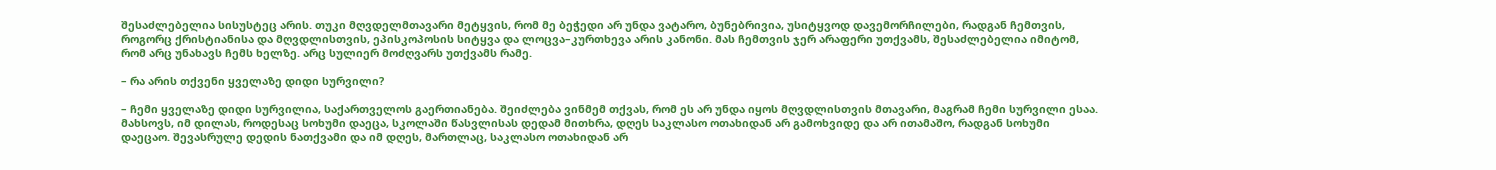შესაძლებელია სისუსტეც არის. თუკი მღვდელმთავარი მეტყვის, რომ მე ბეჭედი არ უნდა ვატარო, ბუნებრივია, უსიტყვოდ დავემორჩილები, რადგან ჩემთვის, როგორც ქრისტიანისა და მღვდლისთვის, ეპისკოპოსის სიტყვა და ლოცვა–კურთხევა არის კანონი. მას ჩემთვის ჯერ არაფერი უთქვამს, შესაძლებელია იმიტომ, რომ არც უნახავს ჩემს ხელზე. არც სულიერ მოძღვარს უთქვამს რამე.

– რა არის თქვენი ყველაზე დიდი სურვილი?

– ჩემი ყველაზე დიდი სურვილია, საქართველოს გაერთიანება. შეიძლება ვინმემ თქვას, რომ ეს არ უნდა იყოს მღვდლისთვის მთავარი, მაგრამ ჩემი სურვილი ესაა. მახსოვს, იმ დილას, როდესაც სოხუმი დაეცა, სკოლაში წასვლისას დედამ მითხრა, დღეს საკლასო ოთახიდან არ გამოხვიდე და არ ითამაშო, რადგან სოხუმი დაეცაო. შევასრულე დედის ნათქვამი და იმ დღეს, მართლაც, საკლასო ოთახიდან არ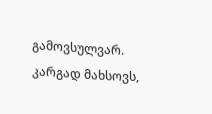გამოვსულვარ. კარგად მახსოვს,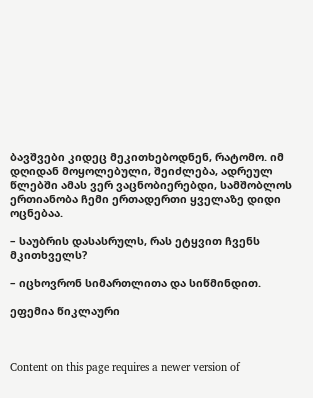ბავშვები კიდეც მეკითხებოდნენ, რატომო. იმ დღიდან მოყოლებული, შეიძლება, ადრეულ წლებში ამას ვერ ვაცნობიერებდი, სამშობლოს ერთიანობა ჩემი ერთადერთი ყველაზე დიდი ოცნებაა.

– საუბრის დასასრულს, რას ეტყვით ჩვენს მკითხველს?

– იცხოვრონ სიმართლითა და სიწმინდით.

ეფემია წიკლაური



Content on this page requires a newer version of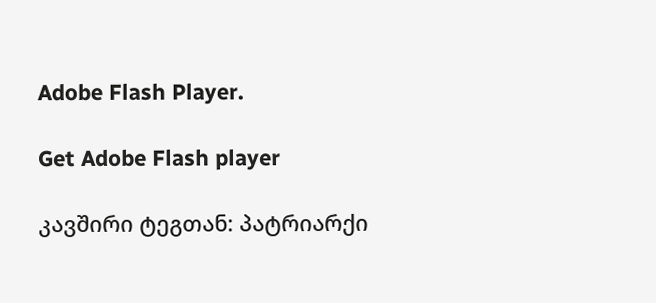Adobe Flash Player.

Get Adobe Flash player

კავშირი ტეგთან: პატრიარქი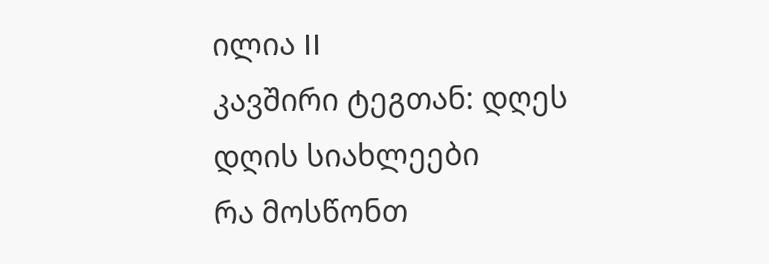ილია II
კავშირი ტეგთან: დღეს
დღის სიახლეები
რა მოსწონთ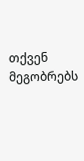თქვენ მეგობრებს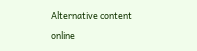Alternative content

online